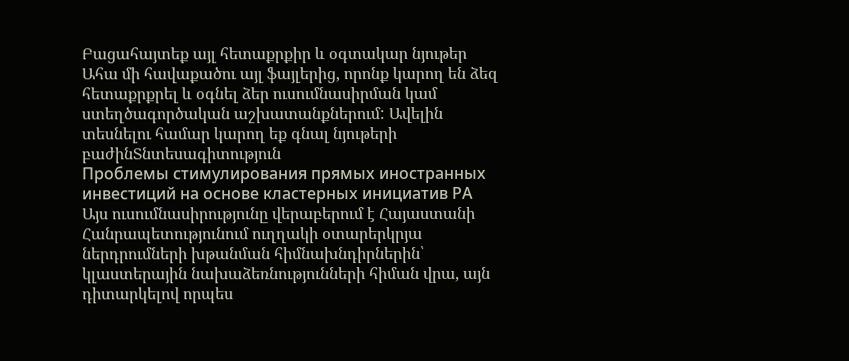Բացահայտեք այլ հետաքրքիր և օգտակար նյութեր
Ահա մի հավաքածու այլ ֆայլերից, որոնք կարող են ձեզ հետաքրքրել և օգնել ձեր ուսումնասիրման կամ ստեղծագործական աշխատանքներում: Ավելին տեսնելու համար կարող եք գնալ նյութերի բաժինՏնտեսագիտություն
Проблемы стимулирования прямых иностранных инвестиций на основе кластерных инициатив РА
Այս ուսումնասիրությունը վերաբերում է Հայաստանի Հանրապետությունում ուղղակի օտարերկրյա ներդրումների խթանման հիմնախնդիրներին՝ կլաստերային նախաձեռնությունների հիման վրա, այն դիտարկելով որպես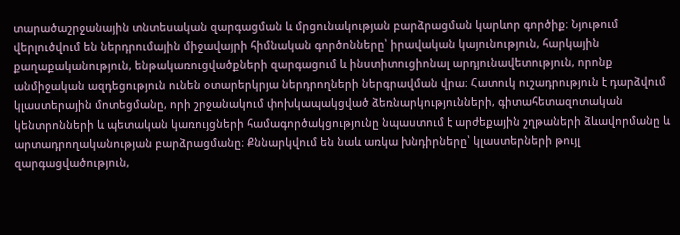տարածաշրջանային տնտեսական զարգացման և մրցունակության բարձրացման կարևոր գործիք։ Նյութում վերլուծվում են ներդրումային միջավայրի հիմնական գործոնները՝ իրավական կայունություն, հարկային քաղաքականություն, ենթակառուցվածքների զարգացում և ինստիտուցիոնալ արդյունավետություն, որոնք անմիջական ազդեցություն ունեն օտարերկրյա ներդրողների ներգրավման վրա։ Հատուկ ուշադրություն է դարձվում կլաստերային մոտեցմանը, որի շրջանակում փոխկապակցված ձեռնարկությունների, գիտահետազոտական կենտրոնների և պետական կառույցների համագործակցությունը նպաստում է արժեքային շղթաների ձևավորմանը և արտադրողականության բարձրացմանը։ Քննարկվում են նաև առկա խնդիրները՝ կլաստերների թույլ զարգացվածություն,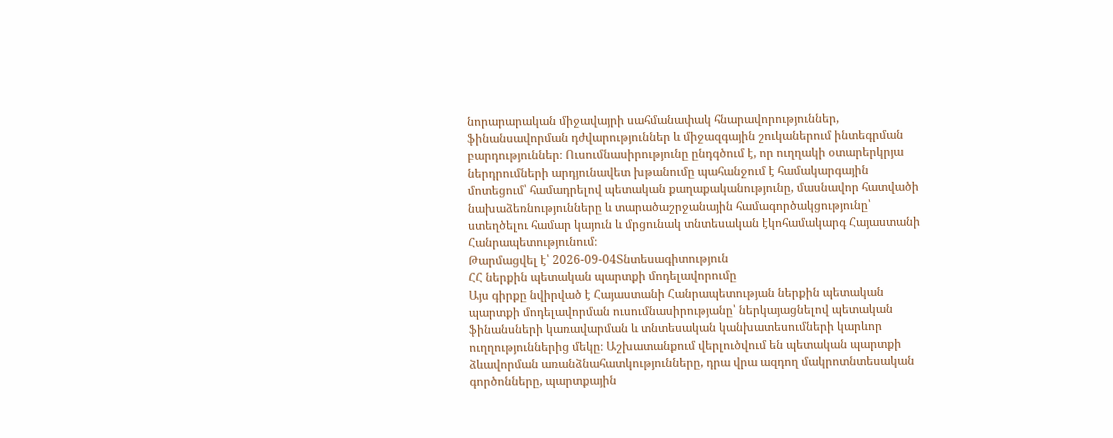նորարարական միջավայրի սահմանափակ հնարավորություններ, ֆինանսավորման դժվարություններ և միջազգային շուկաներում ինտեգրման բարդություններ։ Ուսումնասիրությունը ընդգծում է, որ ուղղակի օտարերկրյա ներդրումների արդյունավետ խթանումը պահանջում է համակարգային մոտեցում՝ համադրելով պետական քաղաքականությունը, մասնավոր հատվածի նախաձեռնությունները և տարածաշրջանային համագործակցությունը՝ ստեղծելու համար կայուն և մրցունակ տնտեսական էկոհամակարգ Հայաստանի Հանրապետությունում։
Թարմացվել է՝ 2026-09-04Տնտեսագիտություն
ՀՀ ներքին պետական պարտքի մոդելավորումը
Այս գիրքը նվիրված է Հայաստանի Հանրապետության ներքին պետական պարտքի մոդելավորման ուսումնասիրությանը՝ ներկայացնելով պետական ֆինանսների կառավարման և տնտեսական կանխատեսումների կարևոր ուղղություններից մեկը։ Աշխատանքում վերլուծվում են պետական պարտքի ձևավորման առանձնահատկությունները, դրա վրա ազդող մակրոտնտեսական գործոնները, պարտքային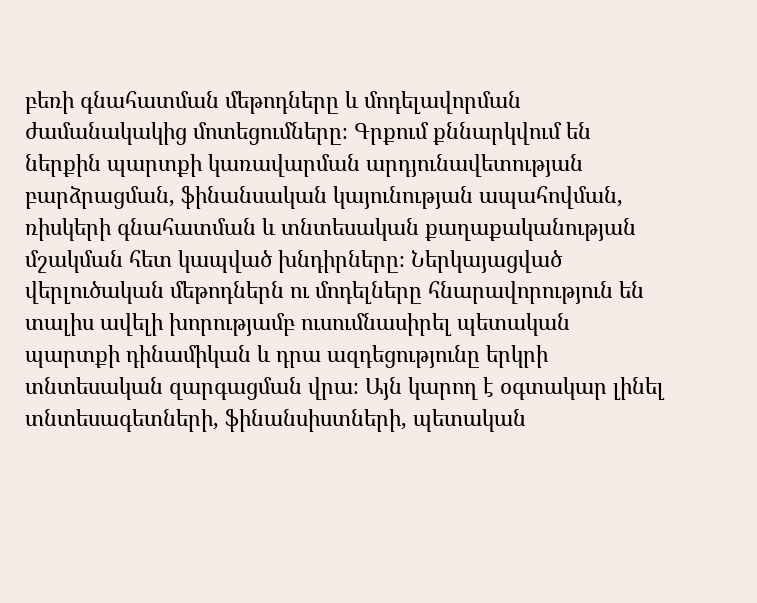բեռի գնահատման մեթոդները և մոդելավորման ժամանակակից մոտեցումները։ Գրքում քննարկվում են ներքին պարտքի կառավարման արդյունավետության բարձրացման, ֆինանսական կայունության ապահովման, ռիսկերի գնահատման և տնտեսական քաղաքականության մշակման հետ կապված խնդիրները։ Ներկայացված վերլուծական մեթոդներն ու մոդելները հնարավորություն են տալիս ավելի խորությամբ ուսումնասիրել պետական պարտքի դինամիկան և դրա ազդեցությունը երկրի տնտեսական զարգացման վրա։ Այն կարող է օգտակար լինել տնտեսագետների, ֆինանսիստների, պետական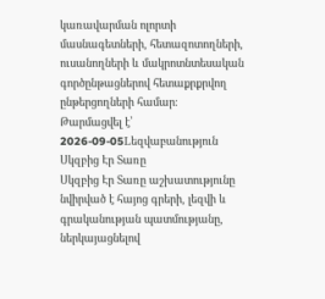կառավարման ոլորտի մասնագետների, հետազոտողների, ուսանողների և մակրոտնտեսական գործընթացներով հետաքրքրվող ընթերցողների համար։
Թարմացվել է՝ 2026-09-05Lեզվաբանություն
Սկզբից Էր Տառը
Սկզբից Էր Տառը աշխատությունը նվիրված է հայոց գրերի, լեզվի և գրականության պատմությանը, ներկայացնելով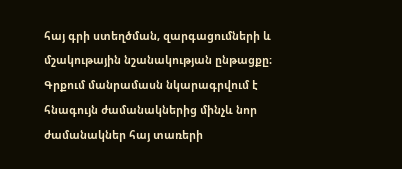հայ գրի ստեղծման, զարգացումների և մշակութային նշանակության ընթացքը։ Գրքում մանրամասն նկարագրվում է հնագույն ժամանակներից մինչև նոր ժամանակներ հայ տառերի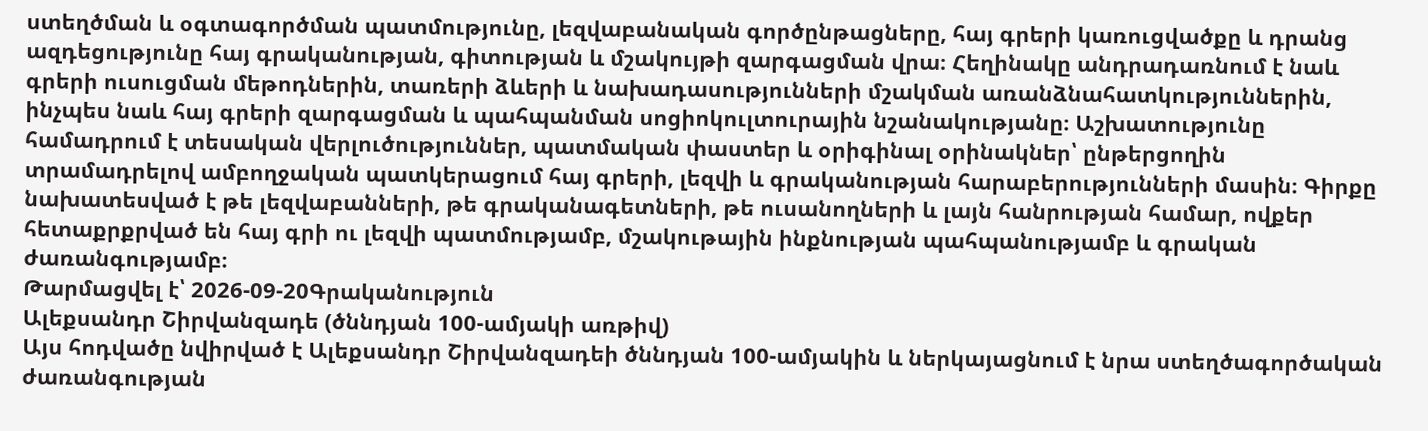ստեղծման և օգտագործման պատմությունը, լեզվաբանական գործընթացները, հայ գրերի կառուցվածքը և դրանց ազդեցությունը հայ գրականության, գիտության և մշակույթի զարգացման վրա։ Հեղինակը անդրադառնում է նաև գրերի ուսուցման մեթոդներին, տառերի ձևերի և նախադասությունների մշակման առանձնահատկություններին, ինչպես նաև հայ գրերի զարգացման և պահպանման սոցիոկուլտուրային նշանակությանը։ Աշխատությունը համադրում է տեսական վերլուծություններ, պատմական փաստեր և օրիգինալ օրինակներ՝ ընթերցողին տրամադրելով ամբողջական պատկերացում հայ գրերի, լեզվի և գրականության հարաբերությունների մասին։ Գիրքը նախատեսված է թե լեզվաբանների, թե գրականագետների, թե ուսանողների և լայն հանրության համար, ովքեր հետաքրքրված են հայ գրի ու լեզվի պատմությամբ, մշակութային ինքնության պահպանությամբ և գրական ժառանգությամբ։
Թարմացվել է՝ 2026-09-20Գրականություն
Ալեքսանդր Շիրվանզադե (ծննդյան 100-ամյակի առթիվ)
Այս հոդվածը նվիրված է Ալեքսանդր Շիրվանզադեի ծննդյան 100-ամյակին և ներկայացնում է նրա ստեղծագործական ժառանգության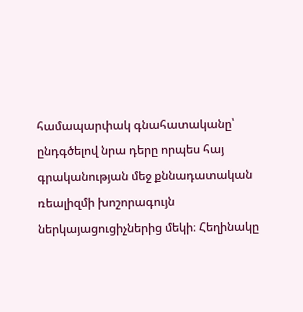համապարփակ գնահատականը՝ ընդգծելով նրա դերը որպես հայ գրականության մեջ քննադատական ռեալիզմի խոշորագույն ներկայացուցիչներից մեկի։ Հեղինակը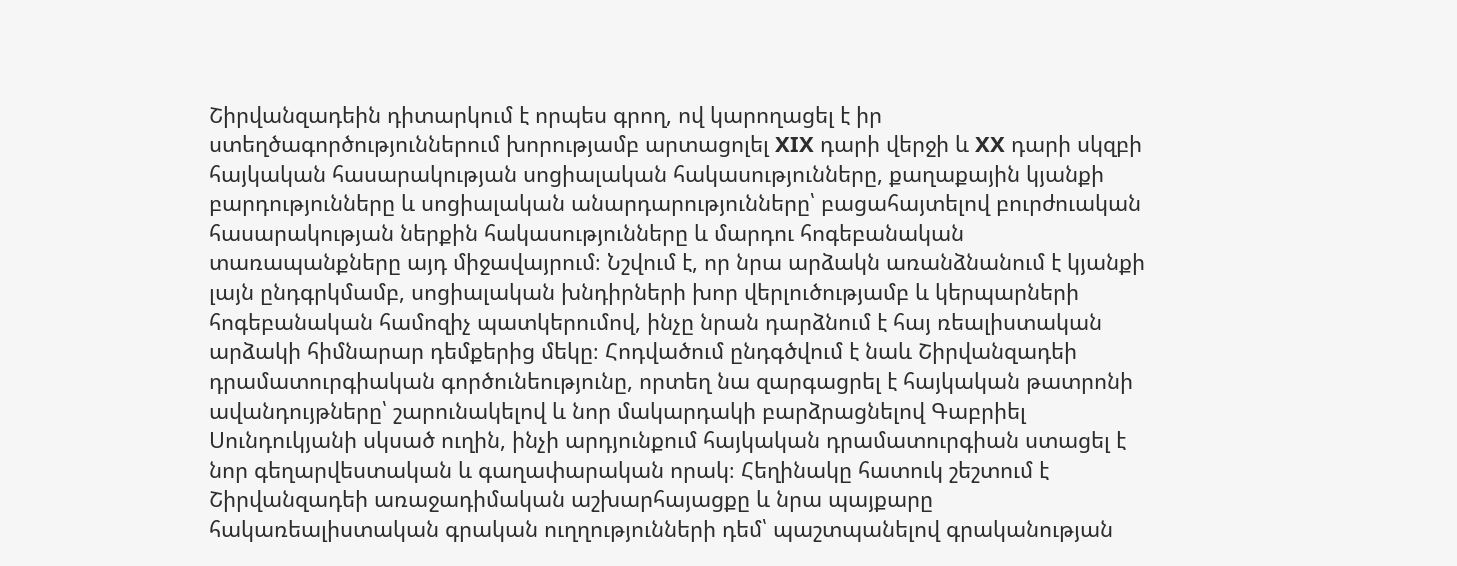Շիրվանզադեին դիտարկում է որպես գրող, ով կարողացել է իր ստեղծագործություններում խորությամբ արտացոլել XIX դարի վերջի և XX դարի սկզբի հայկական հասարակության սոցիալական հակասությունները, քաղաքային կյանքի բարդությունները և սոցիալական անարդարությունները՝ բացահայտելով բուրժուական հասարակության ներքին հակասությունները և մարդու հոգեբանական տառապանքները այդ միջավայրում։ Նշվում է, որ նրա արձակն առանձնանում է կյանքի լայն ընդգրկմամբ, սոցիալական խնդիրների խոր վերլուծությամբ և կերպարների հոգեբանական համոզիչ պատկերումով, ինչը նրան դարձնում է հայ ռեալիստական արձակի հիմնարար դեմքերից մեկը։ Հոդվածում ընդգծվում է նաև Շիրվանզադեի դրամատուրգիական գործունեությունը, որտեղ նա զարգացրել է հայկական թատրոնի ավանդույթները՝ շարունակելով և նոր մակարդակի բարձրացնելով Գաբրիել Սունդուկյանի սկսած ուղին, ինչի արդյունքում հայկական դրամատուրգիան ստացել է նոր գեղարվեստական և գաղափարական որակ։ Հեղինակը հատուկ շեշտում է Շիրվանզադեի առաջադիմական աշխարհայացքը և նրա պայքարը հակառեալիստական գրական ուղղությունների դեմ՝ պաշտպանելով գրականության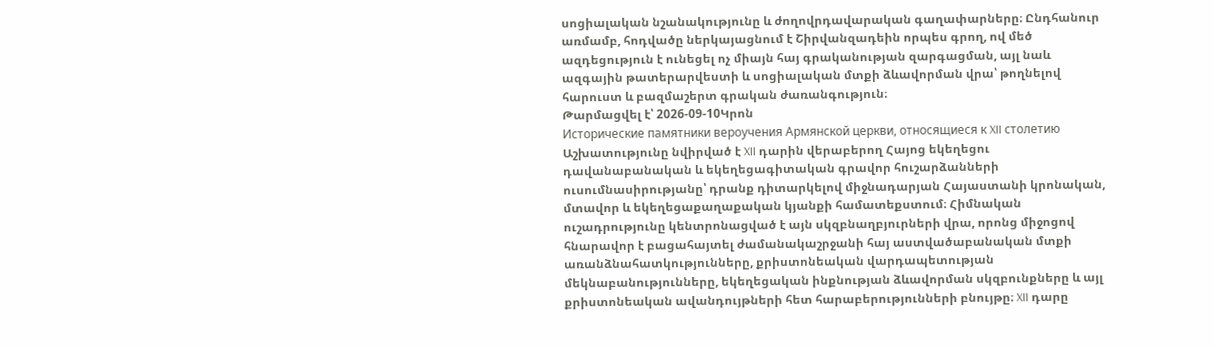սոցիալական նշանակությունը և ժողովրդավարական գաղափարները։ Ընդհանուր առմամբ, հոդվածը ներկայացնում է Շիրվանզադեին որպես գրող, ով մեծ ազդեցություն է ունեցել ոչ միայն հայ գրականության զարգացման, այլ նաև ազգային թատերարվեստի և սոցիալական մտքի ձևավորման վրա՝ թողնելով հարուստ և բազմաշերտ գրական ժառանգություն։
Թարմացվել է՝ 2026-09-10Կրոն
Исторические памятники вероучения Армянской церкви, относящиеся к XII столетию
Աշխատությունը նվիրված է XII դարին վերաբերող Հայոց եկեղեցու դավանաբանական և եկեղեցագիտական գրավոր հուշարձանների ուսումնասիրությանը՝ դրանք դիտարկելով միջնադարյան Հայաստանի կրոնական, մտավոր և եկեղեցաքաղաքական կյանքի համատեքստում։ Հիմնական ուշադրությունը կենտրոնացված է այն սկզբնաղբյուրների վրա, որոնց միջոցով հնարավոր է բացահայտել ժամանակաշրջանի հայ աստվածաբանական մտքի առանձնահատկությունները, քրիստոնեական վարդապետության մեկնաբանությունները, եկեղեցական ինքնության ձևավորման սկզբունքները և այլ քրիստոնեական ավանդույթների հետ հարաբերությունների բնույթը։ XII դարը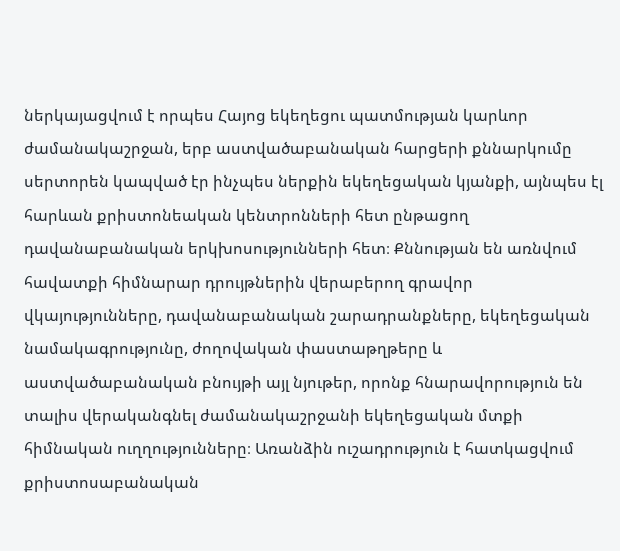ներկայացվում է որպես Հայոց եկեղեցու պատմության կարևոր ժամանակաշրջան, երբ աստվածաբանական հարցերի քննարկումը սերտորեն կապված էր ինչպես ներքին եկեղեցական կյանքի, այնպես էլ հարևան քրիստոնեական կենտրոնների հետ ընթացող դավանաբանական երկխոսությունների հետ։ Քննության են առնվում հավատքի հիմնարար դրույթներին վերաբերող գրավոր վկայությունները, դավանաբանական շարադրանքները, եկեղեցական նամակագրությունը, ժողովական փաստաթղթերը և աստվածաբանական բնույթի այլ նյութեր, որոնք հնարավորություն են տալիս վերականգնել ժամանակաշրջանի եկեղեցական մտքի հիմնական ուղղությունները։ Առանձին ուշադրություն է հատկացվում քրիստոսաբանական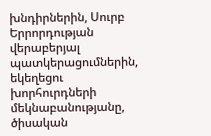խնդիրներին, Սուրբ Երրորդության վերաբերյալ պատկերացումներին, եկեղեցու խորհուրդների մեկնաբանությանը, ծիսական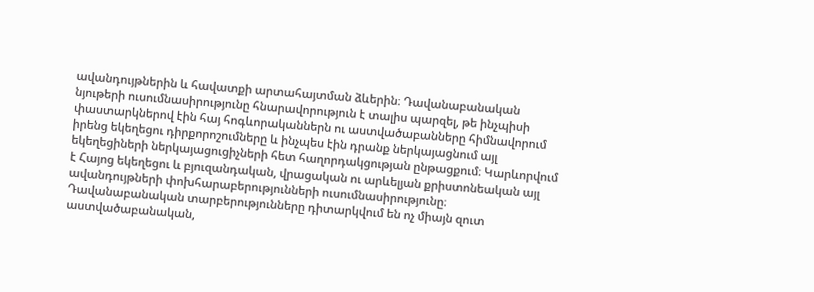ավանդույթներին և հավատքի արտահայտման ձևերին։ Դավանաբանական նյութերի ուսումնասիրությունը հնարավորություն է տալիս պարզել, թե ինչպիսի փաստարկներով էին հայ հոգևորականներն ու աստվածաբանները հիմնավորում իրենց եկեղեցու դիրքորոշումները և ինչպես էին դրանք ներկայացնում այլ եկեղեցիների ներկայացուցիչների հետ հաղորդակցության ընթացքում։ Կարևորվում է Հայոց եկեղեցու և բյուզանդական, վրացական ու արևելյան քրիստոնեական այլ ավանդույթների փոխհարաբերությունների ուսումնասիրությունը։ Դավանաբանական տարբերությունները դիտարկվում են ոչ միայն զուտ աստվածաբանական,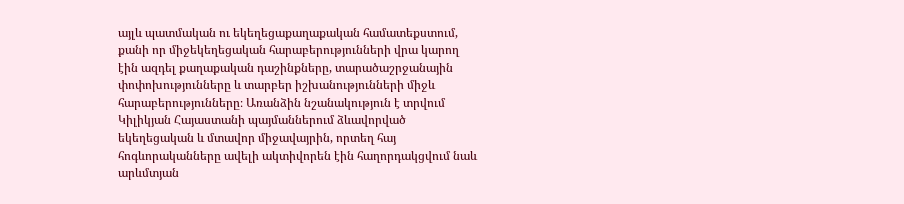այլև պատմական ու եկեղեցաքաղաքական համատեքստում, քանի որ միջեկեղեցական հարաբերությունների վրա կարող էին ազդել քաղաքական դաշինքները, տարածաշրջանային փոփոխությունները և տարբեր իշխանությունների միջև հարաբերությունները։ Առանձին նշանակություն է տրվում Կիլիկյան Հայաստանի պայմաններում ձևավորված եկեղեցական և մտավոր միջավայրին, որտեղ հայ հոգևորականները ավելի ակտիվորեն էին հաղորդակցվում նաև արևմտյան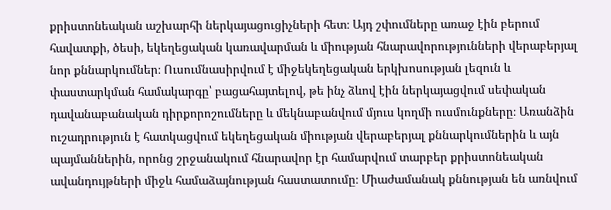քրիստոնեական աշխարհի ներկայացուցիչների հետ։ Այդ շփումները առաջ էին բերում հավատքի, ծեսի, եկեղեցական կառավարման և միության հնարավորությունների վերաբերյալ նոր քննարկումներ։ Ուսումնասիրվում է միջեկեղեցական երկխոսության լեզուն և փաստարկման համակարգը՝ բացահայտելով, թե ինչ ձևով էին ներկայացվում սեփական դավանաբանական դիրքորոշումները և մեկնաբանվում մյուս կողմի ուսմունքները։ Առանձին ուշադրություն է հատկացվում եկեղեցական միության վերաբերյալ քննարկումներին և այն պայմաններին, որոնց շրջանակում հնարավոր էր համարվում տարբեր քրիստոնեական ավանդույթների միջև համաձայնության հաստատումը։ Միաժամանակ քննության են առնվում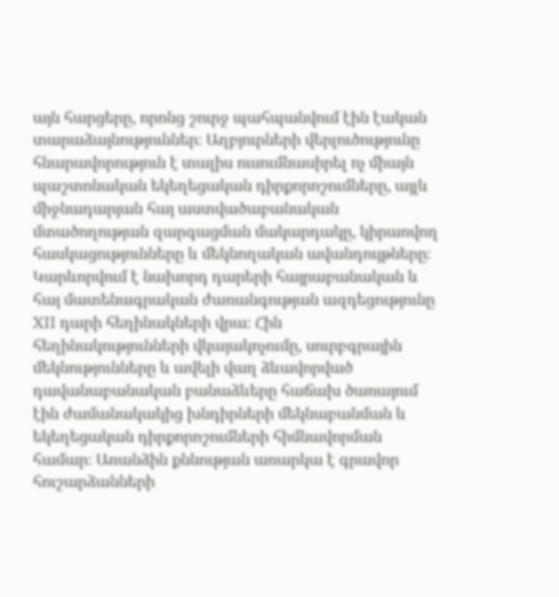այն հարցերը, որոնց շուրջ պահպանվում էին էական տարաձայնություններ։ Աղբյուրների վերլուծությունը հնարավորություն է տալիս ուսումնասիրել ոչ միայն պաշտոնական եկեղեցական դիրքորոշումները, այլև միջնադարյան հայ աստվածաբանական մտածողության զարգացման մակարդակը, կիրառվող հասկացությունները և մեկնողական ավանդույթները։ Կարևորվում է նախորդ դարերի հայրաբանական և հայ մատենագրական ժառանգության ազդեցությունը XII դարի հեղինակների վրա։ Հին հեղինակությունների վկայակոչումը, սուրբգրային մեկնությունները և ավելի վաղ ձևավորված դավանաբանական բանաձևերը հաճախ ծառայում էին ժամանակակից խնդիրների մեկնաբանման և եկեղեցական դիրքորոշումների հիմնավորման համար։ Առանձին քննության առարկա է գրավոր հուշարձանների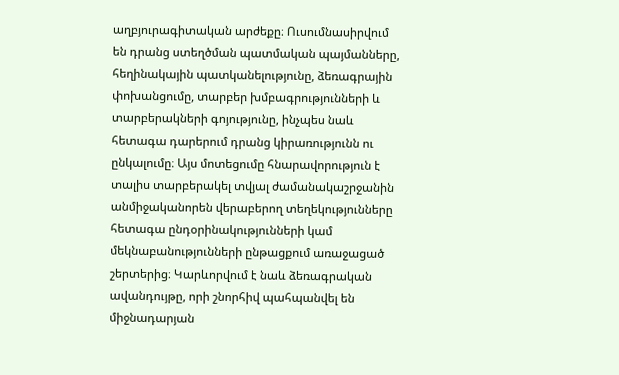աղբյուրագիտական արժեքը։ Ուսումնասիրվում են դրանց ստեղծման պատմական պայմանները, հեղինակային պատկանելությունը, ձեռագրային փոխանցումը, տարբեր խմբագրությունների և տարբերակների գոյությունը, ինչպես նաև հետագա դարերում դրանց կիրառությունն ու ընկալումը։ Այս մոտեցումը հնարավորություն է տալիս տարբերակել տվյալ ժամանակաշրջանին անմիջականորեն վերաբերող տեղեկությունները հետագա ընդօրինակությունների կամ մեկնաբանությունների ընթացքում առաջացած շերտերից։ Կարևորվում է նաև ձեռագրական ավանդույթը, որի շնորհիվ պահպանվել են միջնադարյան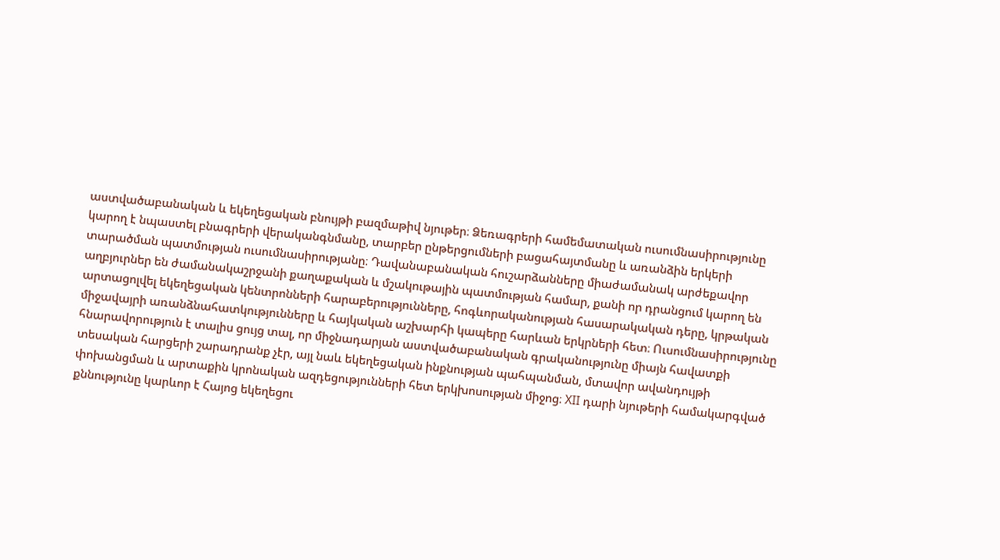աստվածաբանական և եկեղեցական բնույթի բազմաթիվ նյութեր։ Ձեռագրերի համեմատական ուսումնասիրությունը կարող է նպաստել բնագրերի վերականգնմանը, տարբեր ընթերցումների բացահայտմանը և առանձին երկերի տարածման պատմության ուսումնասիրությանը։ Դավանաբանական հուշարձանները միաժամանակ արժեքավոր աղբյուրներ են ժամանակաշրջանի քաղաքական և մշակութային պատմության համար, քանի որ դրանցում կարող են արտացոլվել եկեղեցական կենտրոնների հարաբերությունները, հոգևորականության հասարակական դերը, կրթական միջավայրի առանձնահատկությունները և հայկական աշխարհի կապերը հարևան երկրների հետ։ Ուսումնասիրությունը հնարավորություն է տալիս ցույց տալ, որ միջնադարյան աստվածաբանական գրականությունը միայն հավատքի տեսական հարցերի շարադրանք չէր, այլ նաև եկեղեցական ինքնության պահպանման, մտավոր ավանդույթի փոխանցման և արտաքին կրոնական ազդեցությունների հետ երկխոսության միջոց։ XII դարի նյութերի համակարգված քննությունը կարևոր է Հայոց եկեղեցու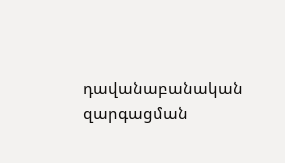դավանաբանական զարգացման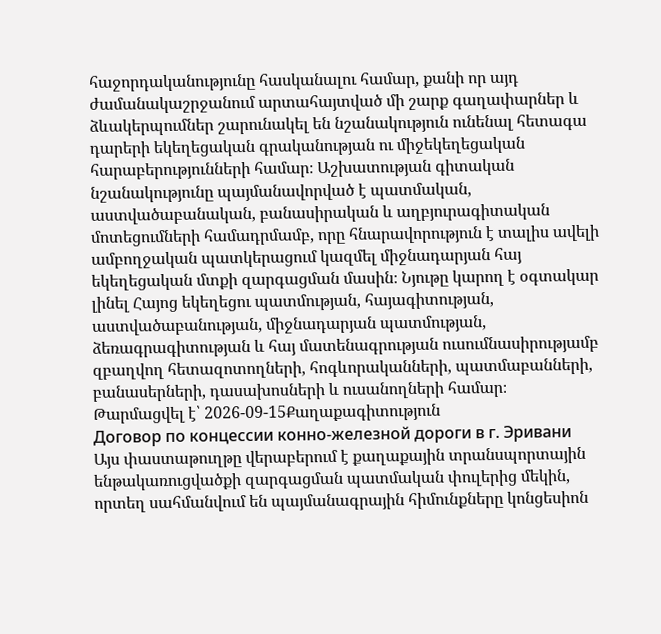հաջորդականությունը հասկանալու համար, քանի որ այդ ժամանակաշրջանում արտահայտված մի շարք գաղափարներ և ձևակերպումներ շարունակել են նշանակություն ունենալ հետագա դարերի եկեղեցական գրականության ու միջեկեղեցական հարաբերությունների համար։ Աշխատության գիտական նշանակությունը պայմանավորված է պատմական, աստվածաբանական, բանասիրական և աղբյուրագիտական մոտեցումների համադրմամբ, որը հնարավորություն է տալիս ավելի ամբողջական պատկերացում կազմել միջնադարյան հայ եկեղեցական մտքի զարգացման մասին։ Նյութը կարող է օգտակար լինել Հայոց եկեղեցու պատմության, հայագիտության, աստվածաբանության, միջնադարյան պատմության, ձեռագրագիտության և հայ մատենագրության ուսումնասիրությամբ զբաղվող հետազոտողների, հոգևորականների, պատմաբանների, բանասերների, դասախոսների և ուսանողների համար։
Թարմացվել է՝ 2026-09-15Քաղաքագիտություն
Договор по концессии конно-железной дороги в г. Эривани
Այս փաստաթուղթը վերաբերում է քաղաքային տրանսպորտային ենթակառուցվածքի զարգացման պատմական փուլերից մեկին, որտեղ սահմանվում են պայմանագրային հիմունքները կոնցեսիոն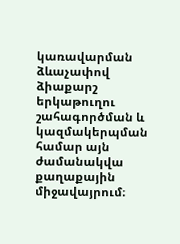կառավարման ձևաչափով ձիաքարշ երկաթուղու շահագործման և կազմակերպման համար այն ժամանակվա քաղաքային միջավայրում։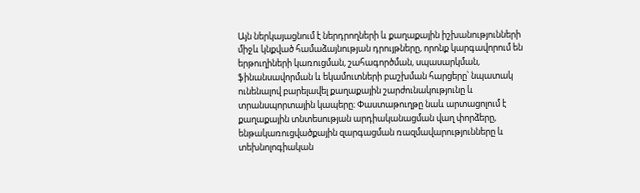Այն ներկայացնում է ներդրողների և քաղաքային իշխանությունների միջև կնքված համաձայնության դրույթները, որոնք կարգավորում են երթուղիների կառուցման, շահագործման, սպասարկման, ֆինանսավորման և եկամուտների բաշխման հարցերը՝ նպատակ ունենալով բարելավել քաղաքային շարժունակությունը և տրանսպորտային կապերը։ Փաստաթուղթը նաև արտացոլում է քաղաքային տնտեսության արդիականացման վաղ փորձերը, ենթակառուցվածքային զարգացման ռազմավարությունները և տեխնոլոգիական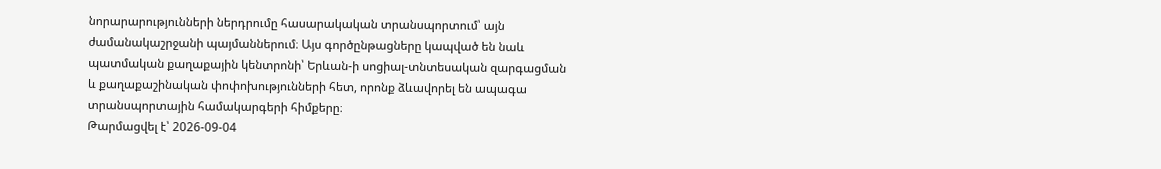նորարարությունների ներդրումը հասարակական տրանսպորտում՝ այն ժամանակաշրջանի պայմաններում։ Այս գործընթացները կապված են նաև պատմական քաղաքային կենտրոնի՝ Երևան-ի սոցիալ-տնտեսական զարգացման և քաղաքաշինական փոփոխությունների հետ, որոնք ձևավորել են ապագա տրանսպորտային համակարգերի հիմքերը։
Թարմացվել է՝ 2026-09-04